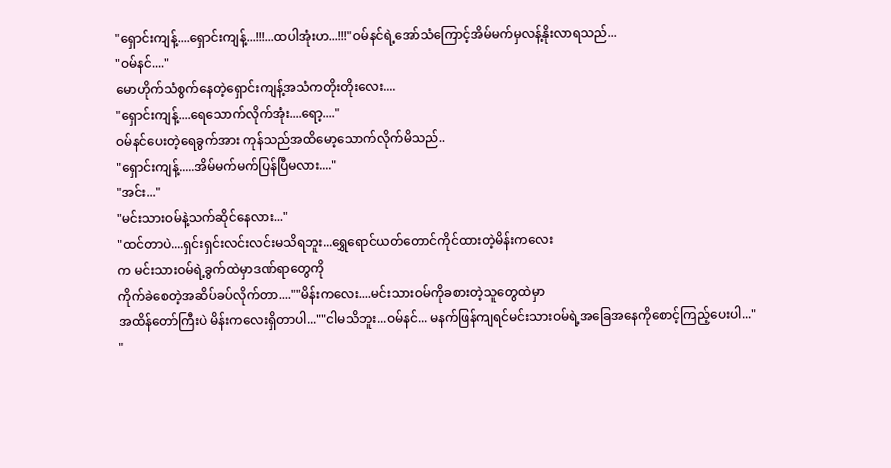"ရှောင်းကျန့်....ရှောင်းကျန့်...!!!...ထပါအုံးဟ...!!!"ဝမ်နင်ရဲ့အော်သံကြောင့်အိမ်မက်မှလန့်နိုးလာရသည်...
"ဝမ်နင်...."
မောဟိုက်သံစွက်နေတဲ့ရှောင်းကျန့်အသံကတိုးတိုးလေး....
"ရှောင်းကျန့်....ရေသောက်လိုက်အုံး....ရော့...."
ဝမ်နင်ပေးတဲ့ရေခွက်အား ကုန်သည်အထိမော့သောက်လိုက်မိသည်..
"ရှောင်းကျန့်.....အိမ်မက်မက်ပြန်ပြီမလား...."
"အင်း..."
"မင်းသားဝမ်နဲ့သက်ဆိုင်နေလား..."
"ထင်တာပဲ....ရှင်းရှင်းလင်းလင်းမသိရဘူး...ရွှေရောင်ယတ်တောင်ကိုင်ထားတဲ့မိန်းကလေး
က မင်းသားဝမ်ရဲ့ခွက်ထဲမှာဒဏ်ရာတွေကို
ကိုက်ခဲစေတဲ့အဆိပ်ခပ်လိုက်တာ....""မိန်းကလေး....မင်းသားဝမ်ကိုခစားတဲ့သူတွေထဲမှာ
အထိန်တော်ကြီးပဲ မိန်းကလေးရှိတာပါ...""ငါမသိဘူး...ဝမ်နင်... မနက်ဖြန်ကျရင်မင်းသားဝမ်ရဲ့အခြေအနေကိုစောင့်ကြည့်ပေးပါ..."
"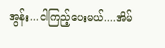အွန်း...ငါကြည့်ပေးမယ်....အိမ်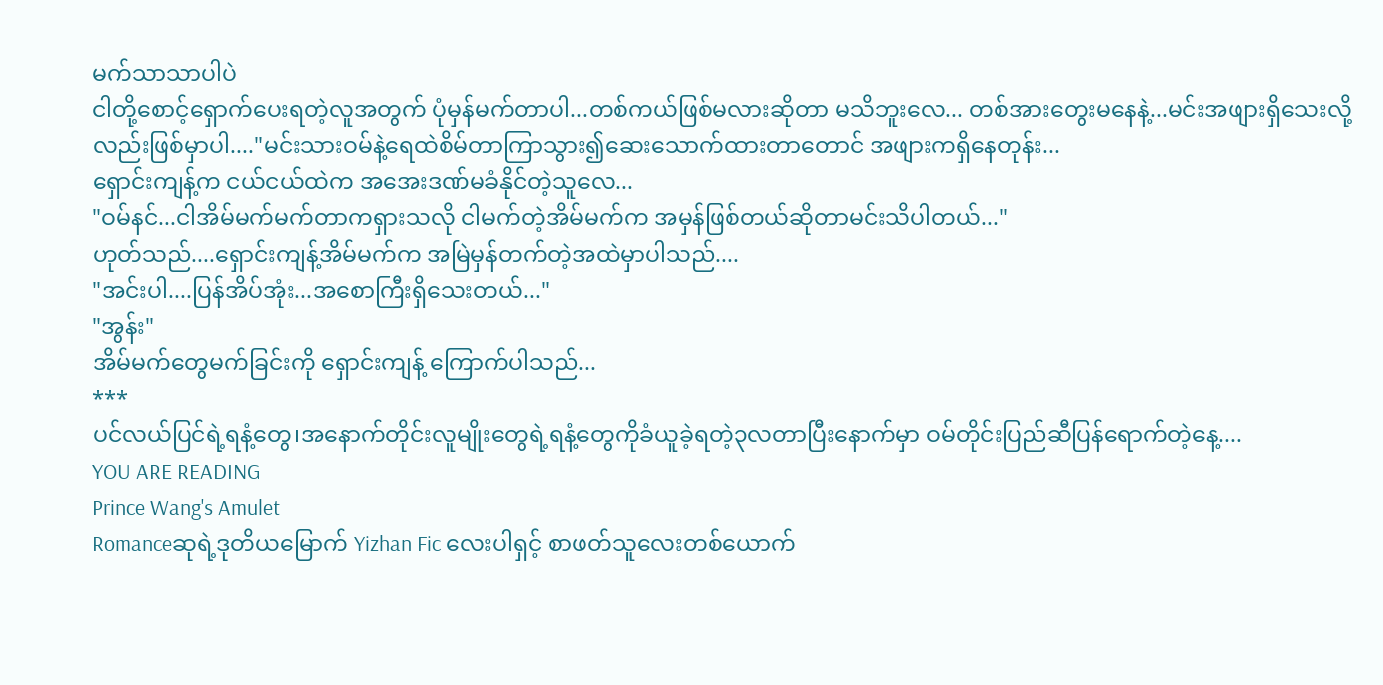မက်သာသာပါပဲ
ငါတို့စောင့်ရှောက်ပေးရတဲ့လူအတွက် ပုံမှန်မက်တာပါ...တစ်ကယ်ဖြစ်မလားဆိုတာ မသိဘူးလေ... တစ်အားတွေးမနေနဲ့...မင်းအဖျားရှိသေးလို့လည်းဖြစ်မှာပါ...."မင်းသားဝမ်နဲ့ရေထဲစိမ်တာကြာသွား၍ဆေးသောက်ထားတာတောင် အဖျားကရှိနေတုန်း...
ရှောင်းကျန့်က ငယ်ငယ်ထဲက အအေးဒဏ်မခံနိုင်တဲ့သူလေ...
"ဝမ်နင်...ငါအိမ်မက်မက်တာကရှားသလို ငါမက်တဲ့အိမ်မက်က အမှန်ဖြစ်တယ်ဆိုတာမင်းသိပါတယ်..."
ဟုတ်သည်....ရှောင်းကျန့်အိမ်မက်က အမြဲမှန်တက်တဲ့အထဲမှာပါသည်....
"အင်းပါ....ပြန်အိပ်အုံး...အစောကြီးရှိသေးတယ်..."
"အွန်း"
အိမ်မက်တွေမက်ခြင်းကို ရှောင်းကျန့် ကြောက်ပါသည်...
***
ပင်လယ်ပြင်ရဲ့ရနံ့တွေ၊အနောက်တိုင်းလူမျိုးတွေရဲ့ရနံ့တွေကိုခံယူခဲ့ရတဲ့၃လတာပြီးနောက်မှာ ဝမ်တိုင်းပြည်ဆီပြန်ရောက်တဲ့နေ့....
YOU ARE READING
Prince Wang's Amulet
Romanceဆုရဲ့ဒုတိယမြောက် Yizhan Fic လေးပါရှင့် စာဖတ်သူလေးတစ်ယောက်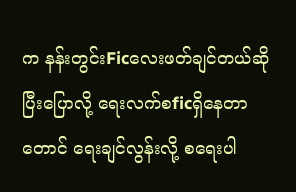က နန်းတွင်းFicလေးဖတ်ချင်တယ်ဆိုပြီးပြောလို့ ရေးလက်စficရှိနေတာတောင် ရေးချင်လွန်းလို့ စရေးပါ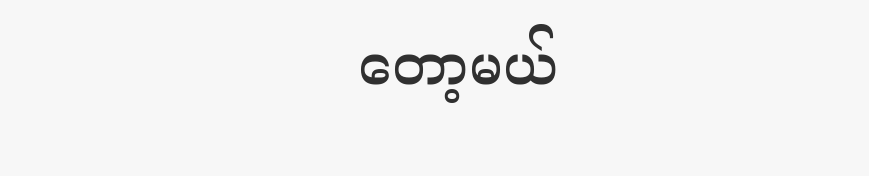တော့မယ်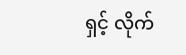ရှင့် လိုက်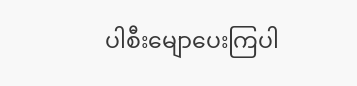ပါစီးမျောပေးကြပါ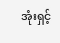အုံးရှင့်